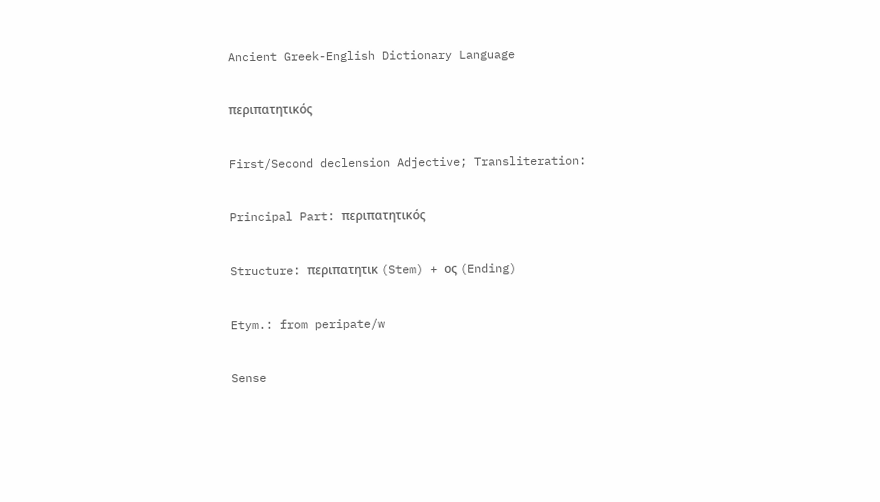Ancient Greek-English Dictionary Language

περιπατητικός

First/Second declension Adjective; Transliteration:

Principal Part: περιπατητικός

Structure: περιπατητικ (Stem) + ος (Ending)

Etym.: from peripate/w

Sense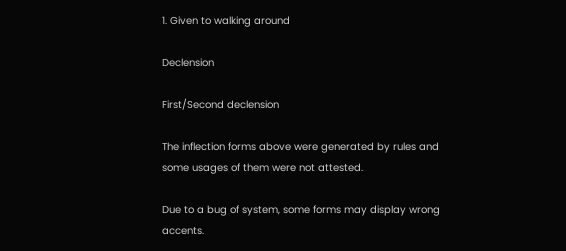1. Given to walking around

Declension

First/Second declension

The inflection forms above were generated by rules and some usages of them were not attested.

Due to a bug of system, some forms may display wrong accents.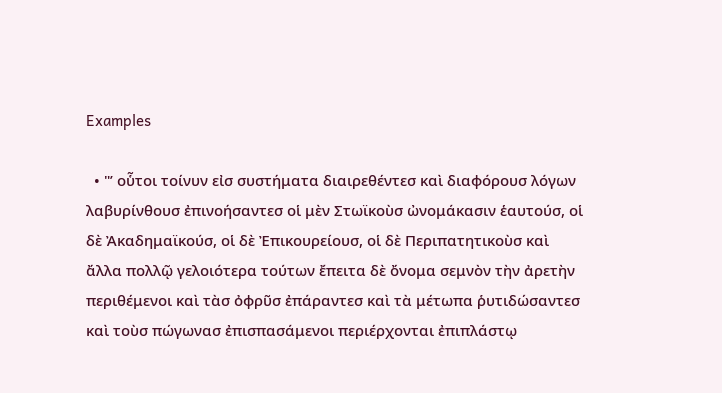Examples

  • "’ οὗτοι τοίνυν εἰσ συστήματα διαιρεθέντεσ καὶ διαφόρουσ λόγων λαβυρίνθουσ ἐπινοήσαντεσ οἱ μὲν Στωϊκοὺσ ὠνομάκασιν ἑαυτούσ, οἱ δὲ Ἀκαδημαϊκούσ, οἱ δὲ Ἐπικουρείουσ, οἱ δὲ Περιπατητικοὺσ καὶ ἄλλα πολλῷ γελοιότερα τούτων ἔπειτα δὲ ὄνομα σεμνὸν τὴν ἀρετὴν περιθέμενοι καὶ τὰσ ὀφρῦσ ἐπάραντεσ καὶ τὰ μέτωπα ῥυτιδώσαντεσ καὶ τοὺσ πώγωνασ ἐπισπασάμενοι περιέρχονται ἐπιπλάστῳ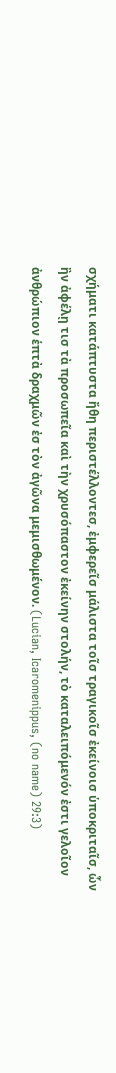σχήματι κατάπτυστα ἤθη περιστέλλοντεσ, ἐμφερεῖσ μάλιστα τοῖσ τραγικοῖσ ἐκείνοισ ὑποκριταῖσ, ὧν ἢν ἀφέλῃ τισ τὰ προσωπεῖα καὶ τὴν χρυσόπαστον ἐκείνην στολήν, τὸ καταλειπόμενόν ἐστι γελοῖον ἀνθρώπιον ἑπτὰ δραχμῶν ἐσ τὸν ἀγῶνα μεμισθωμένον. (Lucian, Icaromenippus, (no name) 29:3)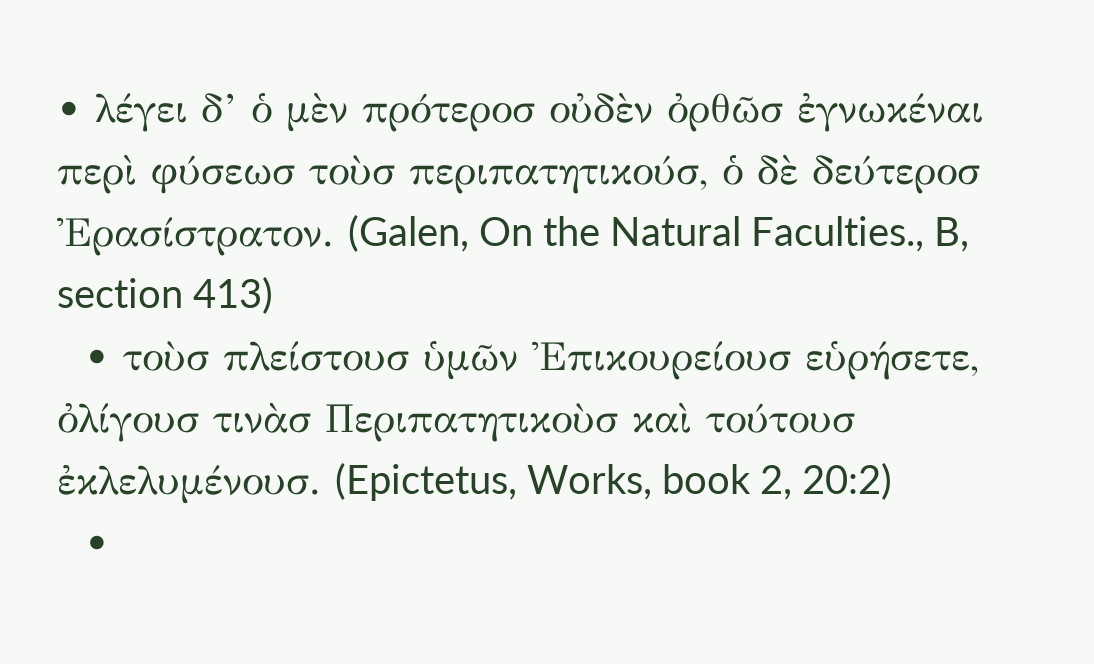• λέγει δ’ ὁ μὲν πρότεροσ οὐδὲν ὀρθῶσ ἐγνωκέναι περὶ φύσεωσ τοὺσ περιπατητικούσ, ὁ δὲ δεύτεροσ Ἐρασίστρατον. (Galen, On the Natural Faculties., B, section 413)
  • τοὺσ πλείστουσ ὑμῶν Ἐπικουρείουσ εὑρήσετε, ὀλίγουσ τινὰσ Περιπατητικοὺσ καὶ τούτουσ ἐκλελυμένουσ. (Epictetus, Works, book 2, 20:2)
  •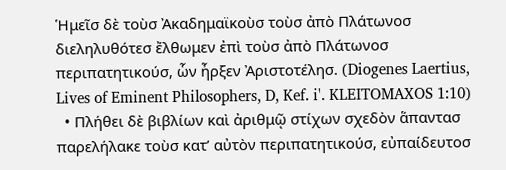Ἡμεῖσ δὲ τοὺσ Ἀκαδημαϊκοὺσ τοὺσ ἀπὸ Πλάτωνοσ διεληλυθότεσ ἔλθωμεν ἐπὶ τοὺσ ἀπὸ Πλάτωνοσ περιπατητικούσ, ὧν ἦρξεν Ἀριστοτέλησ. (Diogenes Laertius, Lives of Eminent Philosophers, D, Kef. i'. KLEITOMAXOS 1:10)
  • Πλήθει δὲ βιβλίων καὶ ἀριθμῷ στίχων σχεδὸν ἅπαντασ παρελήλακε τοὺσ κατ’ αὐτὸν περιπατητικούσ, εὐπαίδευτοσ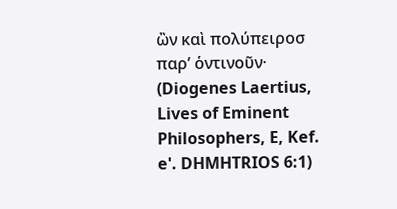ὢν καὶ πολύπειροσ παρ’ ὁντινοῦν· (Diogenes Laertius, Lives of Eminent Philosophers, E, Kef. e'. DHMHTRIOS 6:1)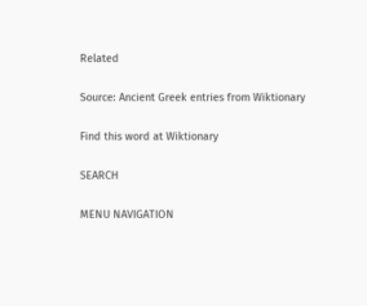Related

Source: Ancient Greek entries from Wiktionary

Find this word at Wiktionary

SEARCH

MENU NAVIGATION